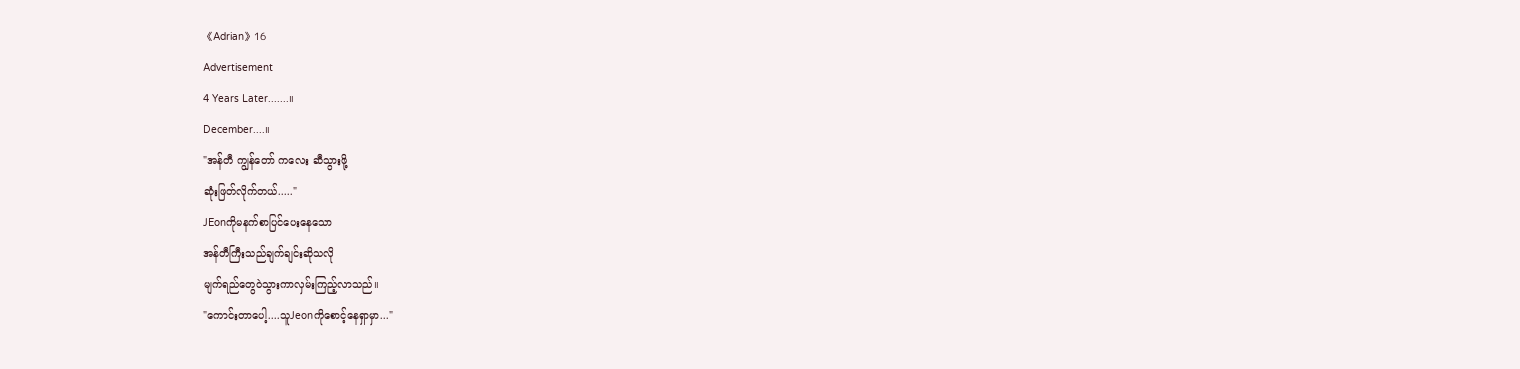《Adrian》16
Advertisement
4 Years Later.......။
December....။
"အန်တီ ကျွန်တော် ကလေး ဆီသွားဖို့
ဆုံးဖြတ်လိုက်တယ်....."
JEonကိုမနက်စာပြင်ပေးနေသော
အန်တီကြီးသည်ချက်ချင်းဆိုသလို
မျက်ရည်တွေဝဲသွားကာလှမ်းကြည့်လာသည်။
"ကောင်းတာပေါ့....သူJeonကိုစောင့်နေရှာမှာ..."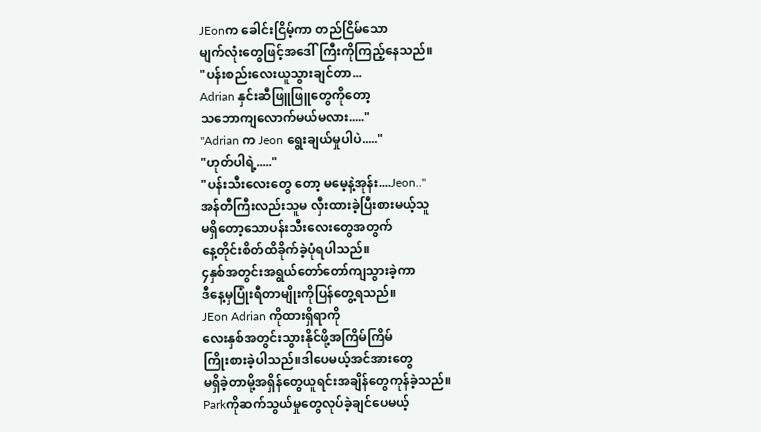JEonက ခေါင်းငြိမ့်ကာ တည်ငြိမ်သော
မျက်လုံးတွေဖြင့်အဒေါ်ကြီးကိုကြည့်နေသည်။
"ပန်းစည်းလေးယူသွားချင်တာ...
Adrian နှင်းဆီဖြူဖြူတွေကိုတော့
သဘောကျလောက်မယ်မလား....."
"Adrian က Jeon ရွေးချယ်မှုပါပဲ....."
"ဟုတ်ပါရဲ့....."
"ပန်းသီးလေးတွေ တော့ မမေ့နဲ့အုန်း....Jeon.."
အန်တီကြီးလည်းသူမ လှီးထားခဲ့ပြီးစားမယ့်သူ
မရှိတော့သောပန်းသီးလေးတွေအတွက်
နေ့တိုင်းစိတ်ထိခိုက်ခဲ့ပုံရပါသည်။
၄နှစ်အတွင်းအရွယ်တော်တော်ကျသွားခဲ့ကာ
ဒီနေ့မှပြုံးရီတာမျိုးကိုပြန်တွေ့ရသည်။
JEon Adrian ကိုထားရှိရာကို
လေးနှစ်အတွင်းသွားနိုင်ဖို့အကြိမ်ကြိမ်
ကြိုးစားခဲ့ပါသည်။ဒါပေမယ့်အင်အားတွေ
မရှိခဲ့တာမို့အရှိန်တွေယူရင်းအချိန်တွေကုန်ခဲ့သည်။
Parkကိုဆက်သွယ်မှုတွေလုပ်ခဲ့ချင်ပေမယ့်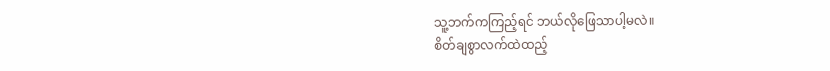သူ့ဘက်ကကြည့်ရင် ဘယ်လိုဖြေသာပါ့မလဲ။
စိတ်ချစွာလက်ထဲထည့်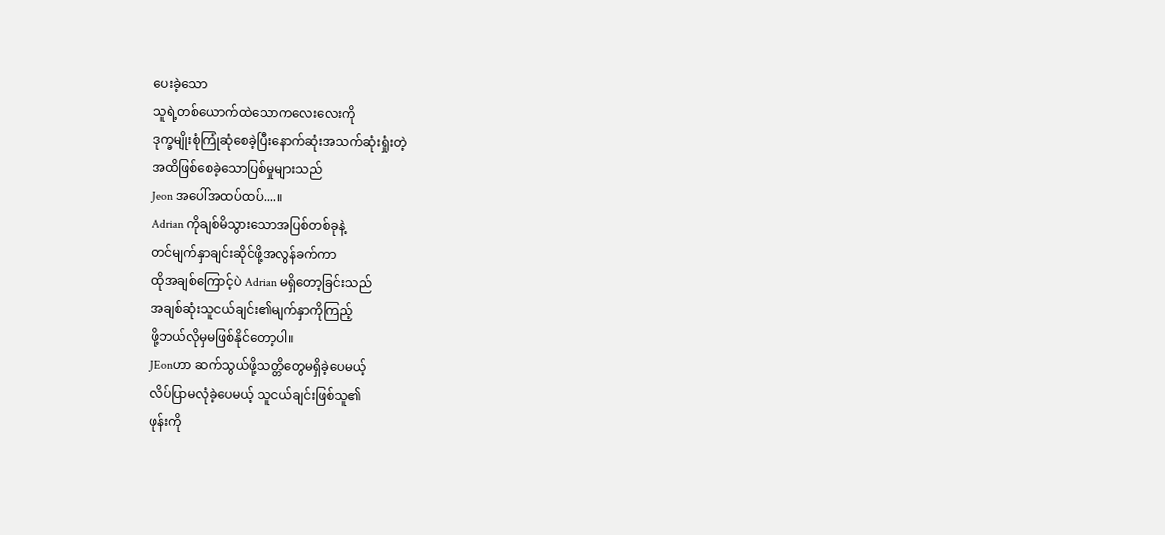ပေးခဲ့သော
သူရဲ့တစ်ယောက်ထဲသောကလေးလေးကို
ဒုက္ခမျိုးစုံကြုံဆုံစေခဲ့ပြီးနောက်ဆုံးအသက်ဆုံးရှုံးတဲ့
အထိဖြစ်စေခဲ့သောပြစ်မှုများသည်
Jeon အပေါ်အထပ်ထပ်....။
Adrian ကိုချစ်မိသွားသောအပြစ်တစ်ခုနဲ့
တင်မျက်နှာချင်းဆိုင်ဖို့အလွန်ခက်ကာ
ထိုအချစ်ကြောင့်ပဲ Adrian မရှိတော့ခြင်းသည်
အချစ်ဆုံးသူငယ်ချင်း၏မျက်နှာကိုကြည့်
ဖို့ဘယ်လိုမှမဖြစ်နိုင်တော့ပါ။
JEonဟာ ဆက်သွယ်ဖို့သတ္တိတွေမရှိခဲ့ပေမယ့်
လိပ်ပြာမလုံခဲ့ပေမယ့် သူငယ်ချင်းဖြစ်သူ၏
ဖုန်းကို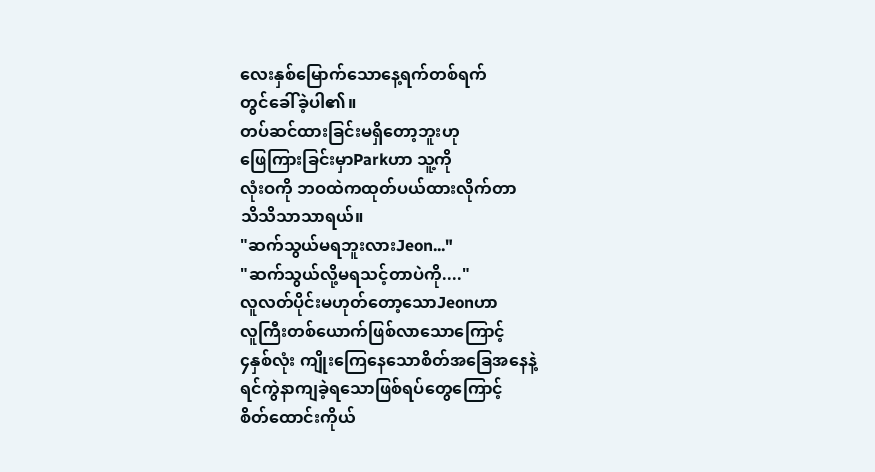လေးနှစ်မြောက်သောနေ့ရက်တစ်ရက်
တွင်ခေါ်ခဲ့ပါ၏။
တပ်ဆင်ထားခြင်းမရှိတော့ဘူးဟု
ဖြေကြားခြင်းမှာParkဟာ သူ့ကို
လုံးဝကို ဘဝထဲကထုတ်ပယ်ထားလိုက်တာ
သိသိသာသာရယ်။
"ဆက်သွယ်မရဘူးလားJeon..."
"ဆက်သွယ်လို့မရသင့်တာပဲကို...."
လူလတ်ပိုင်းမဟုတ်တော့သောJeonဟာ
လူကြီးတစ်ယောက်ဖြစ်လာသောကြောင့်
၄နှစ်လုံး ကျိုးကြေနေသောစိတ်အခြေအနေနဲ့
ရင်ကွဲနာကျခဲ့ရသောဖြစ်ရပ်တွေကြောင့်
စိတ်ထောင်းကိုယ်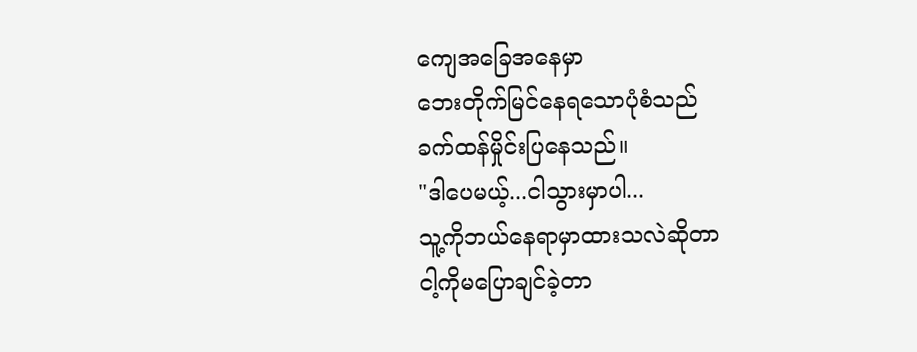ကျေအခြေအနေမှာ
ဘေးတိုက်မြင်နေရသောပုံစံသည်
ခက်ထန်မှိုင်းပြနေသည်။
"ဒါပေမယ့်...ငါသွားမှာပါ...
သူ့ကိုဘယ်နေရာမှာထားသလဲဆိုတာ
ငါ့ကိုမပြောချင်ခဲ့တာ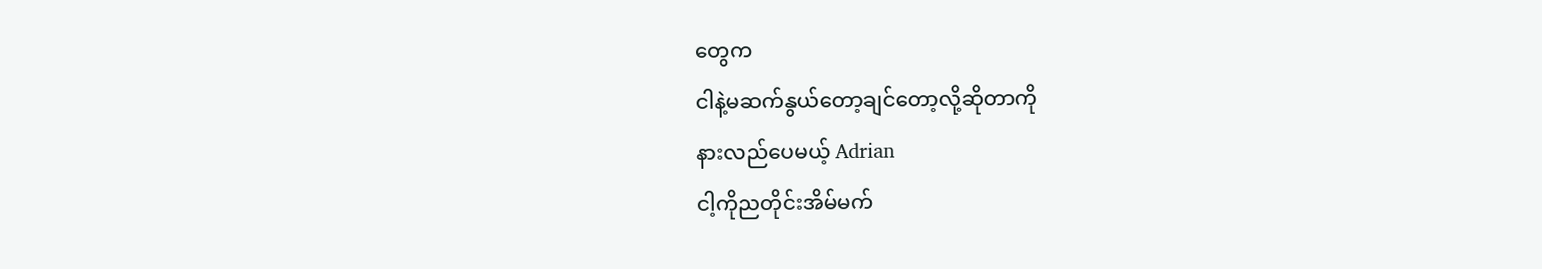တွေက
ငါနဲ့မဆက်နွယ်တော့ချင်တော့လို့ဆိုတာကို
နားလည်ပေမယ့် Adrian
ငါ့ကိုညတိုင်းအိမ်မက်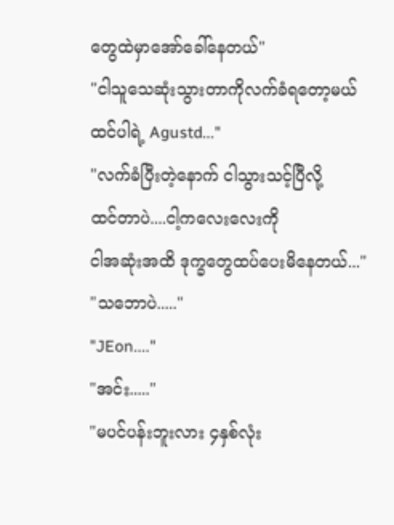တွေထဲမှာအော်ခေါ်နေတယ်"
"ငါသူသေဆုံးသွားတာကိုလက်ခံရတော့မယ်
ထင်ပါရဲ့ Agustd..."
"လက်ခံပြီးတဲ့နောက် ငါသွားသင့်ပြီလို့
ထင်တာပဲ....ငါ့ကလေးလေးကို
ငါအဆုံးအထိ ဒုက္ခတွေထပ်ပေးမိနေတယ်..."
"သဘောပဲ....."
"JEon...."
"အင်း....."
"မပင်ပန်းဘူးလား ၄နှစ်လုံး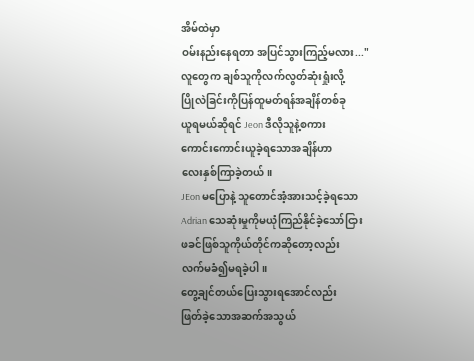အိမ်ထဲမှာ
ဝမ်းနည်းနေရတာ အပြင်သွားကြည့်မလား..."
လူတွေက ချစ်သူကိုလက်လွတ်ဆုံးရှုံးလို့
ပြိုလဲခြင်းကိုပြန်ထူမတ်ရန်အချိန်တစ်ခု
ယူရမယ်ဆိုရင် Jeon ဒီလိုသူနဲ့စကား
ကောင်းကောင်းယူခဲ့ရသောအချိန်ဟာ
လေးနှစ်ကြာခဲ့တယ်။
JEon မပြောနဲ့ သူတောင်အံ့အားသင့်ခဲ့ရသော
Adrian သေဆုံးမှုကိုမယုံကြည်နိုင်ခဲ့သော်ငြား
ဖခင်ဖြစ်သူကိုယ်တိုင်ကဆိုတော့လည်း
လက်မခံ၍မရခဲ့ပါ။
တွေ့ချင်တယ်ပြေးသွားရအောင်လည်း
ဖြတ်ခဲ့သောအဆက်အသွယ်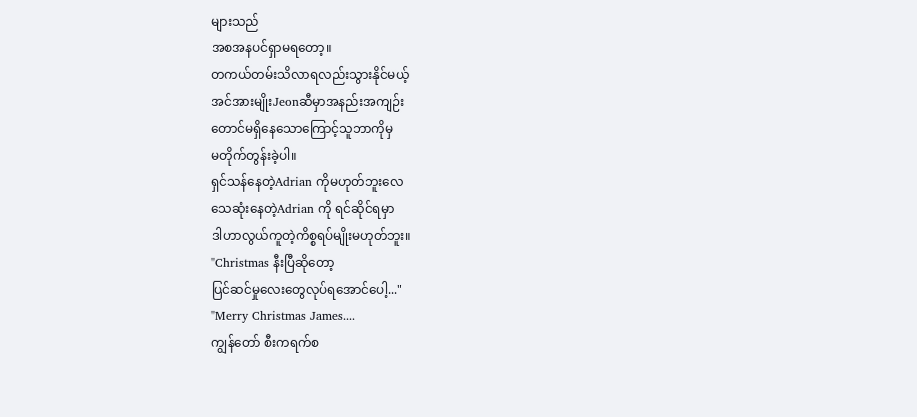များသည်
အစအနပင်ရှာမရတော့။
တကယ်တမ်းသိလာရလည်းသွားနိုင်မယ့်
အင်အားမျိုးJeonဆီမှာအနည်းအကျဉ်း
တောင်မရှိနေသောကြောင့်သူဘာကိုမှ
မတိုက်တွန်းခဲ့ပါ။
ရှင်သန်နေတဲ့Adrian ကိုမဟုတ်ဘူးလေ
သေဆုံးနေတဲ့Adrian ကို ရင်ဆိုင်ရမှာ
ဒါဟာလွယ်ကူတဲ့ကိစ္စရပ်မျိုးမဟုတ်ဘူး။
"Christmas နီးပြီဆိုတော့
ပြင်ဆင်မှုလေးတွေလုပ်ရအောင်ပေါ့..."
"Merry Christmas James....
ကျွန်တော် စီးကရက်စ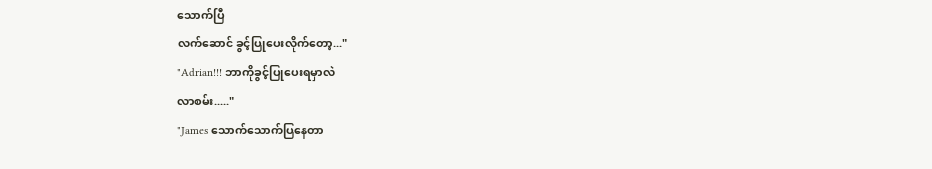သောက်ပြီ
လက်ဆောင် ခွင့်ပြုပေးလိုက်တော့..."
"Adrian!!! ဘာကိုခွင့်ပြုပေးရမှာလဲ
လာစမ်း....."
"James သောက်သောက်ပြနေတာ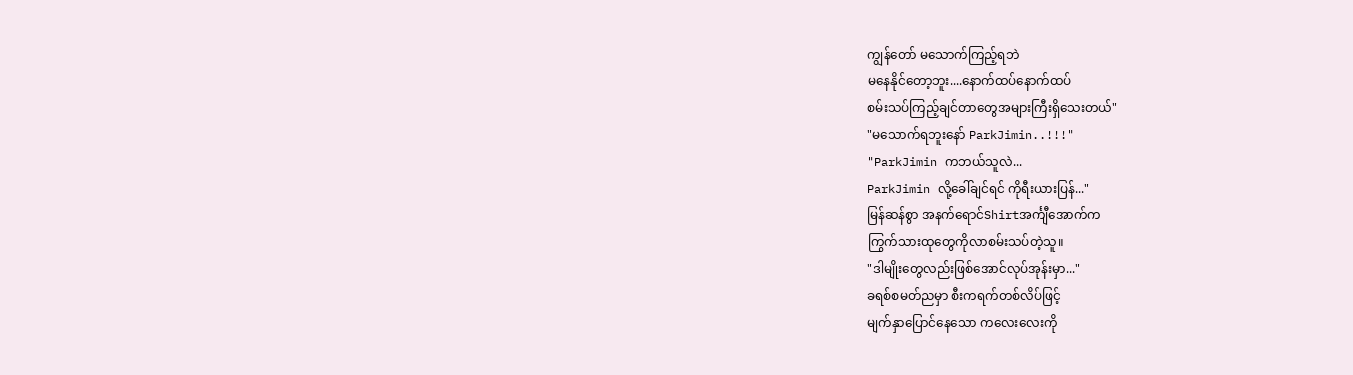ကျွန်တော် မသောက်ကြည့်ရဘဲ
မနေနိုင်တော့ဘူး....နောက်ထပ်နောက်ထပ်
စမ်းသပ်ကြည့်ချင်တာတွေအများကြီးရှိသေးတယ်"
"မသောက်ရဘူးနော် ParkJimin..!!!"
"ParkJimin ကဘယ်သူလဲ...
ParkJimin လို့ခေါ်ချင်ရင် ကိုရီးယားပြန်..."
မြန်ဆန်စွာ အနက်ရောင်Shirtအင်္ကျီအောက်က
ကြွက်သားထုတွေကိုလာစမ်းသပ်တဲ့သူ။
"ဒါမျိုးတွေလည်းဖြစ်အောင်လုပ်အုန်းမှာ..."
ခရစ်စမတ်ညမှာ စီးကရက်တစ်လိပ်ဖြင့်
မျက်နှာပြောင်နေသော ကလေးလေးကို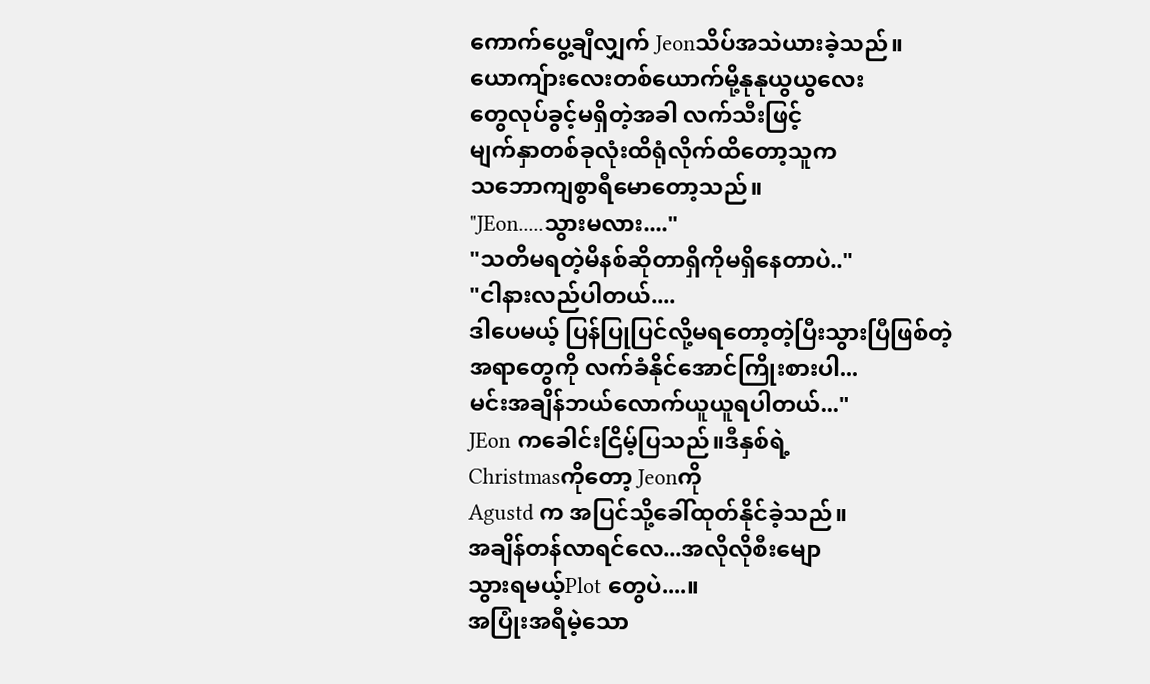ကောက်ပွေ့ချီလျှက် Jeonသိပ်အသဲယားခဲ့သည်။
ယောကျ်ားလေးတစ်ယောက်မို့နုနုယွယွလေး
တွေလုပ်ခွင့်မရှိတဲ့အခါ လက်သီးဖြင့်
မျက်နှာတစ်ခုလုံးထိရုံလိုက်ထိတော့သူက
သဘောကျစွာရီမောတော့သည်။
"JEon.....သွားမလား...."
"သတိမရတဲ့မိနစ်ဆိုတာရှိကိုမရှိနေတာပဲ.."
"ငါနားလည်ပါတယ်....
ဒါပေမယ့် ပြန်ပြုပြင်လို့မရတော့တဲ့ပြီးသွားပြီဖြစ်တဲ့
အရာတွေကို လက်ခံနိုင်အောင်ကြိုးစားပါ...
မင်းအချိန်ဘယ်လောက်ယူယူရပါတယ်..."
JEon ကခေါင်းငြိမ့်ပြသည်။ဒီနှစ်ရဲ့
Christmasကိုတော့ Jeonကို
Agustd က အပြင်သို့ခေါ်ထုတ်နိုင်ခဲ့သည်။
အချိန်တန်လာရင်လေ...အလိုလိုစီးမျော
သွားရမယ့်Plot တွေပဲ....။
အပြုံးအရီမဲ့သော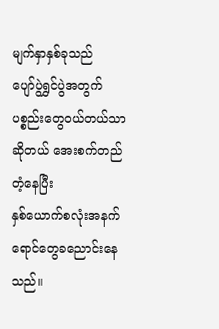မျက်နှာနှစ်ခုသည်
ပျော်ပွဲရွှင်ပွဲအတွက် ပစ္စည်းတွေဝယ်တယ်သာ
ဆိုတယ် အေးစက်တည်တံ့နေပြီး
နှစ်ယောက်စလုံးအနက်ရောင်တွေခညောင်းနေသည်။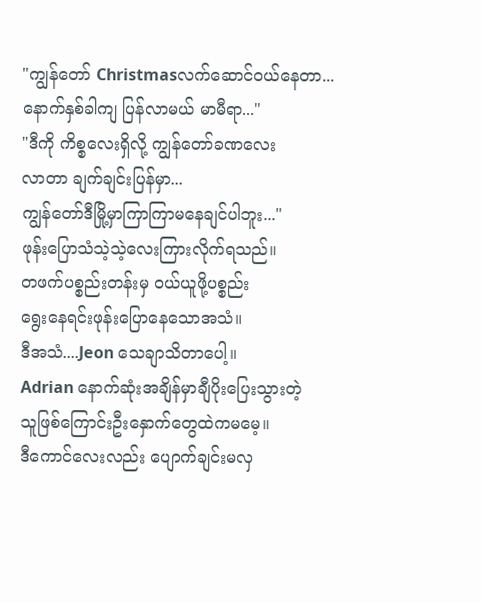"ကျွန်တော် Christmasလက်ဆောင်ဝယ်နေတာ...
နောက်နှစ်ခါကျ ပြန်လာမယ် မာမီရာ..."
"ဒီကို ကိစ္စလေးရှိလို့ ကျွန်တော်ခဏလေး
လာတာ ချက်ချင်းပြန်မှာ...
ကျွန်တော်ဒီမြို့မှာကြာကြာမနေချင်ပါဘူး..."
ဖုန်းပြောသံသဲ့သဲ့လေးကြားလိုက်ရသည်။
တဖက်ပစ္စည်းတန်းမှ ဝယ်ယူဖို့ပစ္စည်း
ရွေးနေရင်းဖုန်းပြောနေသောအသံ။
ဒီအသံ....Jeon သေချာသိတာပေါ့။
Adrian နောက်ဆုံးအချိန်မှာချီပိုးပြေးသွားတဲ့
သူဖြစ်ကြောင်းဦးနှောက်တွေထဲကမမေ့။
ဒီကောင်လေးလည်း ပျောက်ချင်းမလှ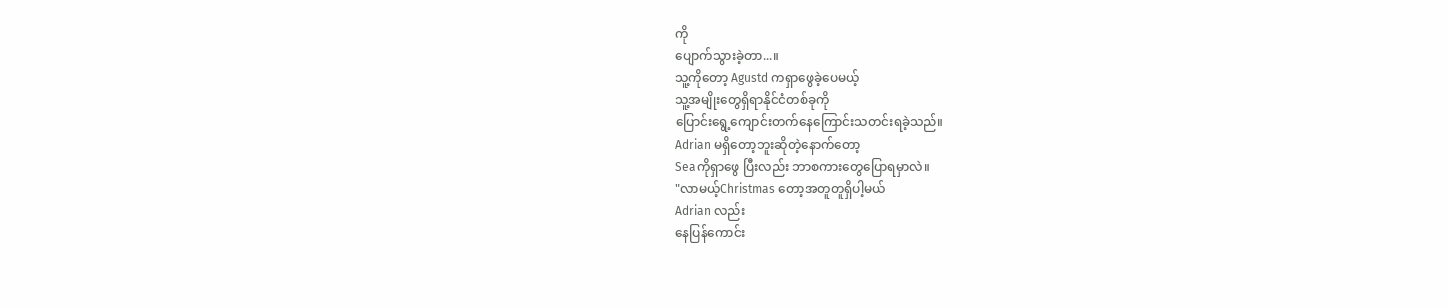ကို
ပျောက်သွားခဲ့တာ...။
သူ့ကိုတော့ Agustd ကရှာဖွေခဲ့ပေမယ့်
သူ့အမျိုးတွေရှိရာနိုင်ငံတစ်ခုကို
ပြောင်းရွေ့ကျောင်းတက်နေကြောင်းသတင်းရခဲ့သည်။
Adrian မရှိတော့ဘူးဆိုတဲ့နောက်တော့
Seaကိုရှာဖွေ ပြီးလည်း ဘာစကားတွေပြောရမှာလဲ။
"လာမယ့်Christmas တော့အတူတူရှိပါ့မယ်
Adrian လည်း
နေပြန်ကောင်း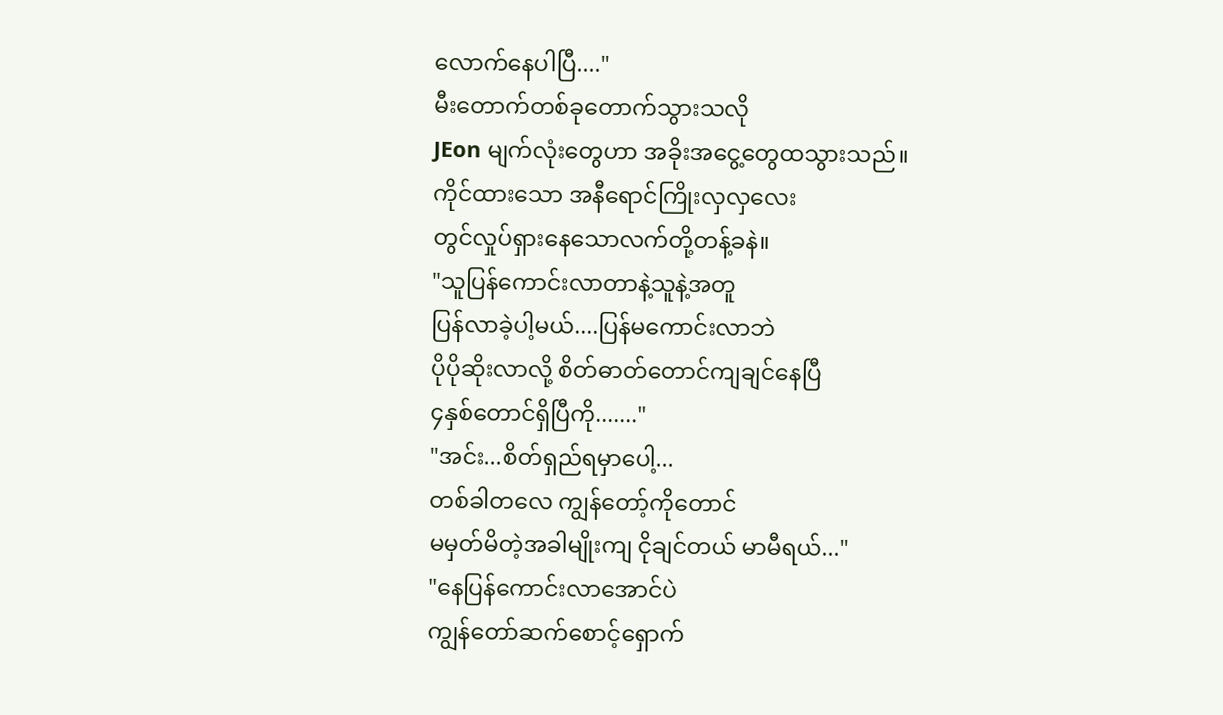လောက်နေပါပြီ...."
မီးတောက်တစ်ခုတောက်သွားသလို
JEon မျက်လုံးတွေဟာ အခိုးအငွေ့တွေထသွားသည်။
ကိုင်ထားသော အနီရောင်ကြိုးလှလှလေး
တွင်လှုပ်ရှားနေသောလက်တို့တန့်ခနဲ။
"သူပြန်ကောင်းလာတာနဲ့သူနဲ့အတူ
ပြန်လာခဲ့ပါ့မယ်....ပြန်မကောင်းလာဘဲ
ပိုပိုဆိုးလာလို့ စိတ်ဓာတ်တောင်ကျချင်နေပြီ
၄နှစ်တောင်ရှိပြီကို......."
"အင်း...စိတ်ရှည်ရမှာပေါ့...
တစ်ခါတလေ ကျွန်တော့်ကိုတောင်
မမှတ်မိတဲ့အခါမျိုးကျ ငိုချင်တယ် မာမီရယ်..."
"နေပြန်ကောင်းလာအောင်ပဲ
ကျွန်တော်ဆက်စောင့်ရှောက်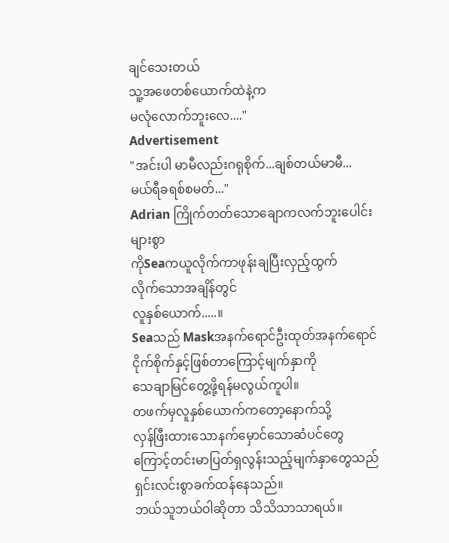ချင်သေးတယ်
သူ့အဖေတစ်ယောက်ထဲနဲ့က
မလုံလောက်ဘူးလေ...."
Advertisement
"အင်းပါ မာမီလည်းဂရုစိုက်...ချစ်တယ်မာမီ...
မယ်ရီခရစ်စမတ်..."
Adrian ကြိုက်တတ်သောချောကလက်ဘူးပေါင်းများစွာ
ကိုSeaကယူလိုက်ကာဖုန်းချပြီးလှည့်ထွက်
လိုက်သောအချိန်တွင်
လူနှစ်ယောက်.....။
Seaသည် Maskအနက်ရောင်ဦးထုတ်အနက်ရောင်
ငိုက်စိုက်နှင့်ဖြစ်တာကြောင့်မျက်နှာကို
သေချာမြင်တွေ့ဖို့ရန်မလွယ်ကူပါ။
တဖက်မှလူနှစ်ယောက်ကတော့နောက်သို့
လှန်ဖြီးထားသောနက်မှောင်သောဆံပင်တွေ
ကြောင့်တင်းမာပြတ်ရှလွန်းသည့်မျက်နှာတွေသည်
ရှင်းလင်းစွာခက်ထန်နေသည်။
ဘယ်သူဘယ်ဝါဆိုတာ သိသိသာသာရယ်။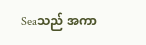Seaသည် အကာ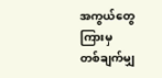အကွယ်တွေကြားမှ
တစ်ချက်မျှ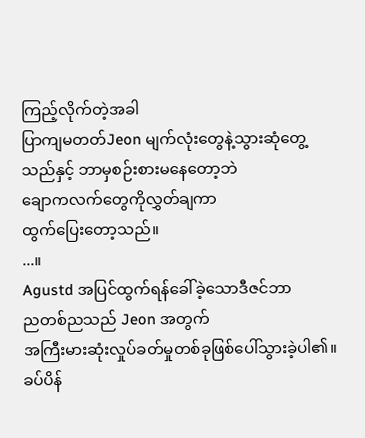ကြည့်လိုက်တဲ့အခါ
ပြာကျမတတ်Jeon မျက်လုံးတွေနဲ့သွားဆုံတွေ့
သည်နှင့် ဘာမှစဉ်းစားမနေတော့ဘဲ
ချောကလက်တွေကိုလွှတ်ချကာ
ထွက်ပြေးတော့သည်။
...။
Agustd အပြင်ထွက်ရန်ခေါ်ခဲ့သောဒီဇင်ဘာ
ညတစ်ညသည် Jeon အတွက်
အကြီးမားဆုံးလှုပ်ခတ်မှုတစ်ခုဖြစ်ပေါ်သွားခဲ့ပါ၏။
ခပ်ပိန်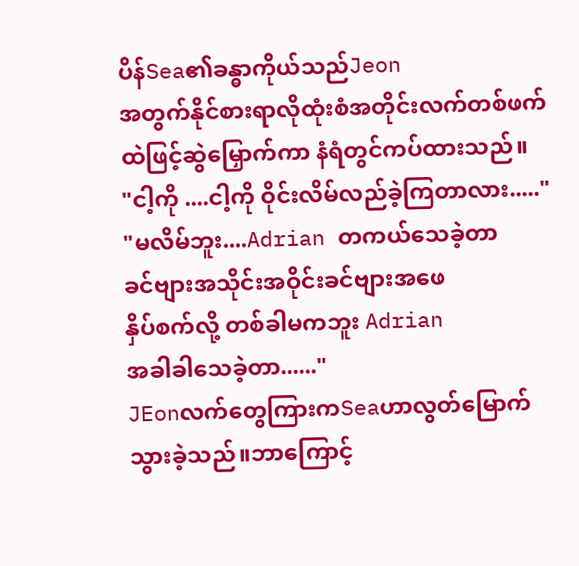ပိန်Sea၏ခန္ဓာကိုယ်သည်Jeon
အတွက်နိုင်စားရာလိုထုံးစံအတိုင်းလက်တစ်ဖက်
ထဲဖြင့်ဆွဲမြှောက်ကာ နံရံတွင်ကပ်ထားသည်။
"ငါ့ကို ....ငါ့ကို ဝိုင်းလိမ်လည်ခဲ့ကြတာလား....."
"မလိမ်ဘူး....Adrian တကယ်သေခဲ့တာ
ခင်ဗျားအသိုင်းအဝိုင်းခင်ဗျားအဖေ
နှိပ်စက်လို့ တစ်ခါမကဘူး Adrian
အခါခါသေခဲ့တာ......"
JEonလက်တွေကြားကSeaဟာလွတ်မြောက်
သွားခဲ့သည်။ဘာကြောင့်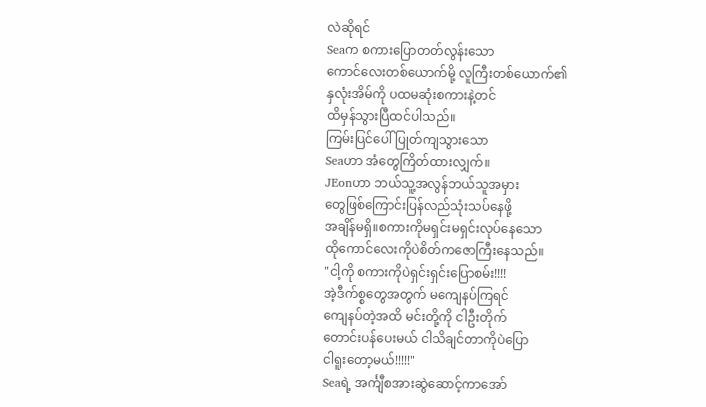လဲဆိုရင်
Seaက စကားပြောတတ်လွန်းသော
ကောင်လေးတစ်ယောက်မို့ လူကြီးတစ်ယောက်၏
နှလုံးအိမ်ကို ပထမဆုံးစကားနဲ့တင်
ထိမှန်သွားပြီထင်ပါသည်။
ကြမ်းပြင်ပေါ်ပြုတ်ကျသွားသော
Seaဟာ အံတွေကြိတ်ထားလျှက်။
JEonဟာ ဘယ်သူ့အလွန်ဘယ်သူအမှား
တွေဖြစ်ကြောင်းပြန်လည်သုံးသပ်နေဖို့
အချိန်မရှိ။စကားကိုမရှင်းမရှင်းလုပ်နေသော
ထိုကောင်လေးကိုပဲစိတ်ကဇောကြီးနေသည်။
"ငါ့ကို စကားကိုပဲရှင်းရှင်းပြောစမ်း!!!!
အဲ့ဒီက်စ္စတွေအတွက် မကျေနပ်ကြရင်
ကျေနပ်တဲ့အထိ မင်းတို့ကို ငါဦးတိုက်
တောင်းပန်ပေးမယ် ငါသိချင်တာကိုပဲပြော
ငါရူးတော့မယ်!!!!!"
Seaရဲ့ အင်္ကျီစအားဆွဲဆောင့်ကာအော်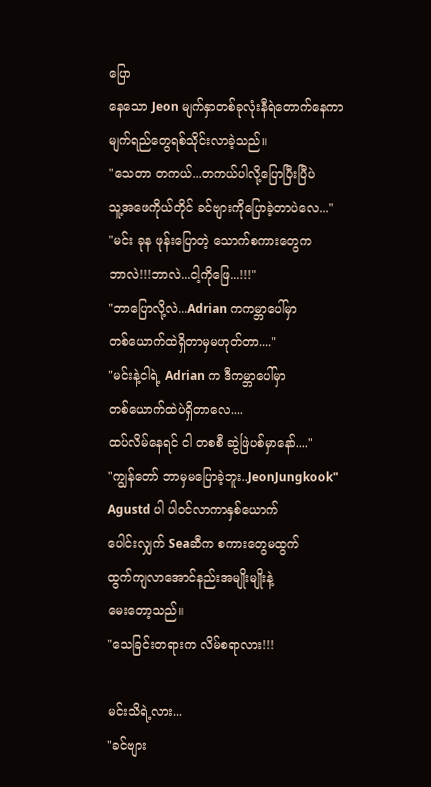ပြော
နေသော Jeon မျက်နှာတစ်ခုလုံးနီရဲတောက်နေကာ
မျက်ရည်တွေရစ်သိုင်းလာခဲ့သည်။
"သေတာ တကယ်...တကယ်ပါလို့ပြောပြီးပြီပဲ
သူ့အဖေကိုယ်တိုင် ခင်ဗျားကိုပြောခဲ့တာပဲလေ..."
"မင်း ခုန ဖုန်းပြောတဲ့ သောက်စကားတွေက
ဘာလဲ!!!ဘာလဲ...ငါ့ကိုဖြေ...!!!"
"ဘာပြောလို့လဲ...Adrian ကကမ္ဘာပေါ်မှာ
တစ်ယောက်ထဲရှိတာမှမဟုတ်တာ...."
"မင်းနဲ့ငါရဲ့ Adrian က ဒီကမ္ဘာပေါ်မှာ
တစ်ယောက်ထဲပဲရှိတာလေ....
ထပ်လိမ်နေရင် ငါ တစစီ ဆွဲဖြဲပစ်မှာနော်...."
"ကျွန်တော် ဘာမှမပြောခဲ့ဘူး..JeonJungkook"
Agustd ပါ ပါဝင်လာကာနှစ်ယောက်
ပေါင်းလျှက် Seaဆီက စကားတွေမထွက်
ထွက်ကျလာအောင်နည်းအမျိုးမျိုးနဲ့
မေးတော့သည်။
"သေခြင်းတရားက လိမ်စရာလား!!!

မင်းသိရဲ့လား...
"ခင်ဗျား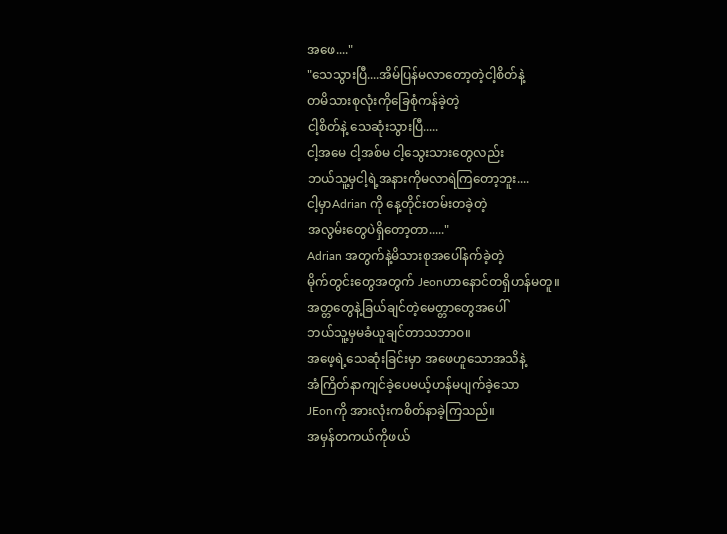အဖေ...."
"သေသွားပြီ....အိမ်ပြန်မလာတော့တဲ့ငါ့စိတ်နဲ့
တမိသားစုလုံးကိုခြေစုံကန်ခဲ့တဲ့
ငါ့စိတ်နဲ့ သေဆုံးသွားပြီ.....
ငါ့အမေ ငါ့အစ်မ ငါ့သွေးသားတွေလည်း
ဘယ်သူ့မှငါ့ရဲ့အနားကိုမလာရဲကြတော့ဘူး....
ငါ့မှာAdrian ကို နေ့တိုင်းတမ်းတခဲ့တဲ့
အလွမ်းတွေပဲရှိတော့တာ....."
Adrian အတွက်နဲ့မိသားစုအပေါ်နက်ခဲ့တဲ့
မိုက်တွင်းတွေအတွက် Jeonဟာနောင်တရှိဟန်မတူ။
အတ္တတွေနဲ့ခြယ်ချင်တဲ့မေတ္တာတွေအပေါ်
ဘယ်သူ့မှမခံယူချင်တာသဘာဝ။
အဖေ့ရဲ့သေဆုံးခြင်းမှာ အဖေဟူသောအသိနဲ့
အံကြိတ်နာကျင်ခဲ့ပေမယ့်ဟန်မပျက်ခဲ့သော
JEonကို အားလုံးကစိတ်နာခဲ့ကြသည်။
အမှန်တကယ်ကိုဖယ်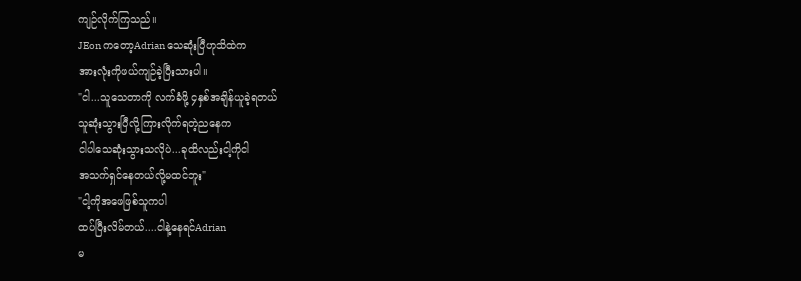ကျဉ်လိုက်ကြသည်။
JEon ကတော့Adrian သေဆုံးပြီဟုသိထဲက
အားလုံးကိုဖယ်ကျဉ်ခဲ့ပြီးသားပါ။
"ငါ...သူသေတာကို လက်ခံဖို့ ၄နှစ်အချိန်ယူခဲ့ရတယ်
သူဆုံးသွားပြီလို့ကြားလိုက်ရတဲ့ညနေက
ငါပါသေဆုံးသွားသလိုပဲ...ခုထိလည်းငါ့ကိုငါ
အသက်ရှင်နေတယ်လို့မထင်ဘူး"
"ငါ့ကိုအဖေဖြစ်သူကပါ
ထပ်ပြီးလိမ်တယ်....ငါနဲ့နေရင်Adrian
မ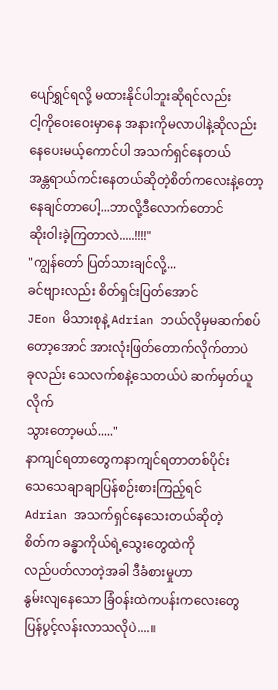ပျော်ရွှင်ရလို့ မထားနိုင်ပါဘူးဆိုရင်လည်း
ငါ့ကိုဝေးဝေးမှာနေ အနားကိုမလာပါနဲ့ဆိုလည်း
နေပေးမယ့်ကောင်ပါ အသက်ရှင်နေတယ်
အန္တရာယ်ကင်းနေတယ်ဆိုတဲ့စိတ်ကလေးနဲ့တော့
နေချင်တာပေါ့...ဘာလို့ဒီလောက်တောင်
ဆိုးဝါးခဲ့ကြတာလဲ.....!!!!"
"ကျွန်တော် ပြတ်သားချင်လို့...
ခင်ဗျားလည်း စိတ်ရှင်းပြတ်အောင်
JEon မိသားစုနဲ့ Adrian ဘယ်လိုမှမဆက်စပ်
တော့အောင် အားလုံးဖြတ်တောက်လိုက်တာပဲ
ခုလည်း သေလက်စနဲ့သေတယ်ပဲ ဆက်မှတ်ယူလိုက်
သွားတော့မယ်....."
နာကျင်ရတာတွေကနာကျင်ရတာတစ်ပိုင်း
သေသေချာချာပြန်စဉ်းစားကြည့်ရင်
Adrian အသက်ရှင်နေသေးတယ်ဆိုတဲ့
စိတ်က ခန္ဓာကိုယ်ရဲ့သွေးတွေထဲကို
လည်ပတ်လာတဲ့အခါ ဒီခံစားမှုဟာ
နွမ်းလျနေသော ခြံဝန်းထဲကပန်းကလေးတွေ
ပြန်ပွင့်လန်းလာသလိုပဲ....။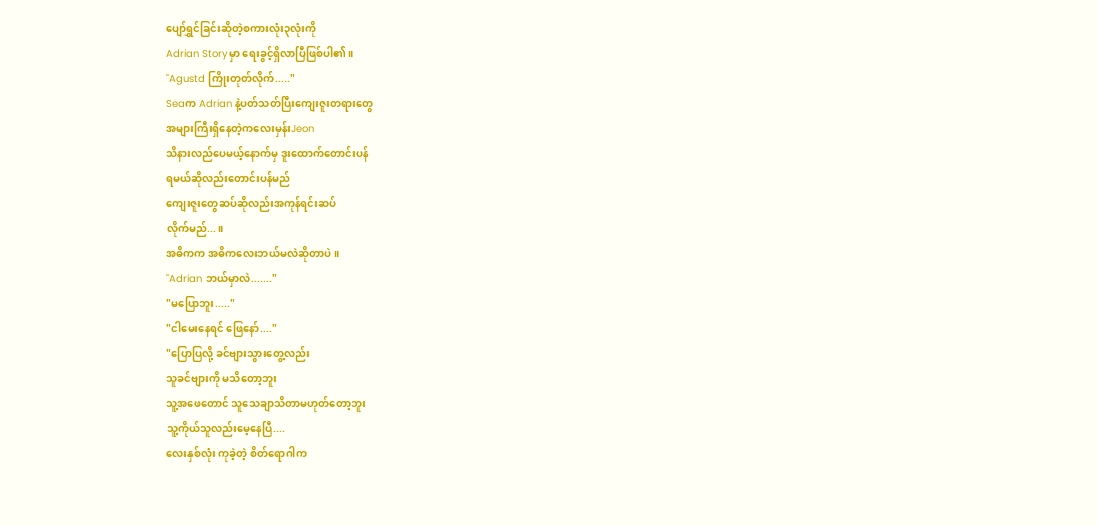ပျော်ရွှင်ခြင်းဆိုတဲ့စကားလုံး၃လုံးကို
Adrian Storyမှာ ရေးခွင့်ရှိလာပြီဖြစ်ပါ၏။
"Agustd ကြိုးတုတ်လိုက်....."
Seaက Adrian နဲ့ပတ်သတ်ပြီးကျေးဇူးတရားတွေ
အများကြီးရှိနေတဲ့ကလေးမှန်းJeon
သိနားလည်ပေမယ့်နောက်မှ ဒူးထောက်တောင်းပန်
ရမယ်ဆိုလည်းတောင်းပန်မည်
ကျေးဇူးတွေဆပ်ဆိုလည်းအကုန်ရင်းဆပ်
လိုက်မည်...။
အဓိကက အဓိကလေးဘယ်မလဲဆိုတာပဲ။
"Adrian ဘယ်မှာလဲ......."
"မပြောဘူး....."
"ငါမေးနေရင် ဖြေနော်...."
"ပြောပြလို့ ခင်ဗျားသွားတွေ့လည်း
သူခင်ဗျားကို မသိတော့ဘူး
သူ့အဖေတောင် သူသေချာသိတာမဟုတ်တော့ဘူး
သူ့ကိုယ်သူလည်းမေ့နေပြီ....
လေးနှစ်လုံး ကုခဲ့တဲ့ စိတ်ရောဂါက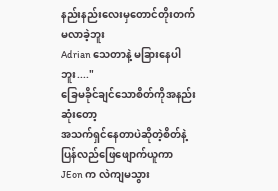နည်းနည်းလေးမှတောင်တိုးတက်မလာခဲ့ဘူး
Adrian သေတာနဲ့ မခြားနေပါဘူး...."
ခြေမခိုင်ချင်သောစိတ်ကိုအနည်းဆုံးတော့
အသက်ရှင်နေတာပဲဆိုတဲ့စိတ်နဲ့
ပြန်လည်ဖြေဖျောက်ယူကာ
JEon က လဲကျမသွား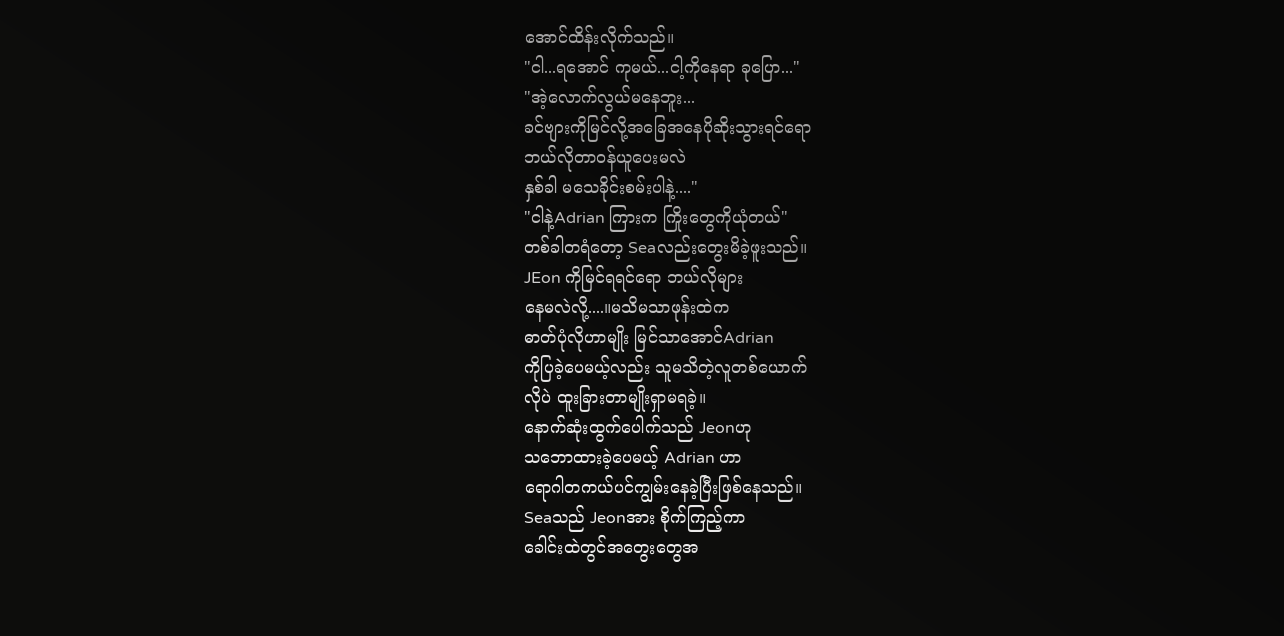အောင်ထိန်းလိုက်သည်။
"ငါ...ရအောင် ကုမယ်...ငါ့ကိုနေရာ ခုပြော..."
"အဲ့လောက်လွယ်မနေဘူး...
ခင်ဗျားကိုမြင်လို့အခြေအနေပိုဆိုးသွားရင်ရော
ဘယ်လိုတာဝန်ယူပေးမလဲ
နှစ်ခါ မသေခိုင်းစမ်းပါနဲ့...."
"ငါနဲ့Adrian ကြားက ကြိုးတွေကိုယုံတယ်"
တစ်ခါတရံတော့ Seaလည်းတွေးမိခဲ့ဖူးသည်။
JEon ကိုမြင်ရရင်ရော ဘယ်လိုများ
နေမလဲလို့....။မသိမသာဖုန်းထဲက
ဓာတ်ပုံလိုဟာမျိုး မြင်သာအောင်Adrian
ကိုပြခဲ့ပေမယ့်လည်း သူမသိတဲ့လူတစ်ယောက်
လိုပဲ ထူးခြားတာမျိုးရှာမရခဲ့။
နောက်ဆုံးထွက်ပေါက်သည် Jeonဟု
သဘောထားခဲ့ပေမယ့် Adrian ဟာ
ရောဂါတကယ်ပင်ကျွမ်းနေခဲ့ပြီးဖြစ်နေသည်။
Seaသည် Jeonအား စိုက်ကြည့်ကာ
ခေါင်းထဲတွင်အတွေးတွေအ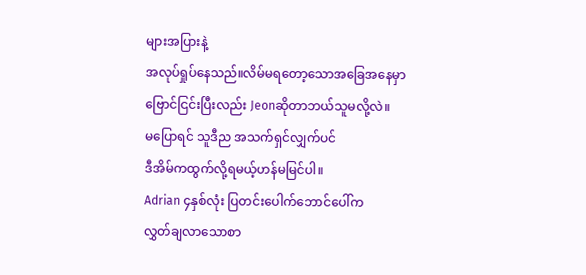များအပြားနဲ့
အလုပ်ရှုပ်နေသည်။လိမ်မရတော့သောအခြေအနေမှာ
ဗြောင်ငြင်းပြီးလည်း Jeonဆိုတာဘယ်သူမလို့လဲ။
မပြောရင် သူဒီည အသက်ရှင်လျှက်ပင်
ဒီအိမ်ကထွက်လို့ရမယ့်ဟန်မမြင်ပါ။
Adrian ၄နှစ်လုံး ပြတင်းပေါက်ဘောင်ပေါ်က
လွှတ်ချလာသောစာ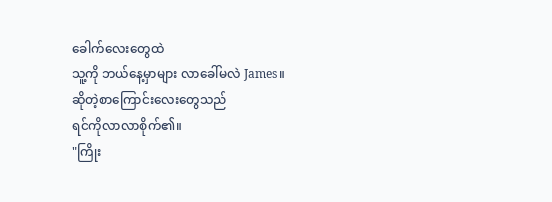ခေါက်လေးတွေထဲ
သူ့ကို ဘယ်နေ့မှာများ လာခေါ်မလဲ James။
ဆိုတဲ့စာကြောင်းလေးတွေသည်
ရင်ကိုလာလာစိုက်၏။
"ကြိုး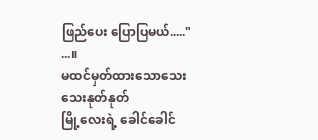ဖြည်ပေး ပြောပြမယ်....."
...။
မထင်မှတ်ထားသောသေးသေးနုတ်နုတ်
မြို့လေးရဲ့ ခေါင်ခေါင်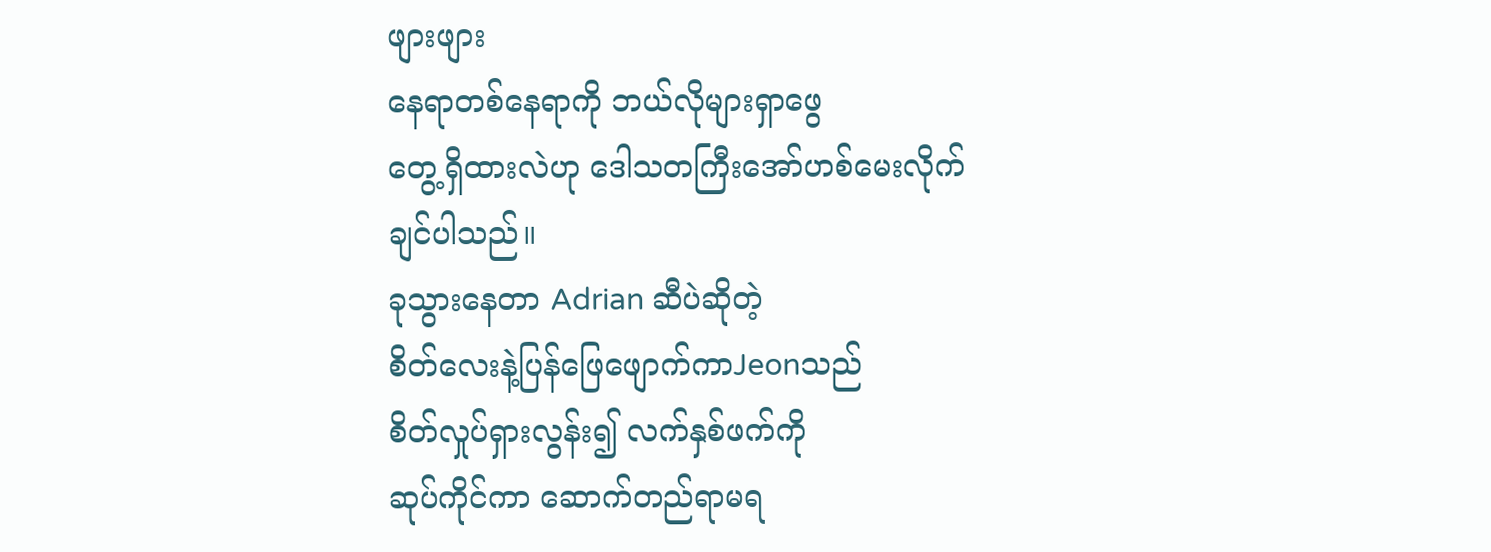ဖျားဖျား
နေရာတစ်နေရာကို ဘယ်လိုများရှာဖွေ
တွေ့ရှိထားလဲဟု ဒေါသတကြီးအော်ဟစ်မေးလိုက်
ချင်ပါသည်။
ခုသွားနေတာ Adrian ဆီပဲဆိုတဲ့
စိတ်လေးနဲ့ပြန်ဖြေဖျောက်ကာJeonသည်
စိတ်လှုပ်ရှားလွန်း၍ လက်နှစ်ဖက်ကို
ဆုပ်ကိုင်ကာ ဆောက်တည်ရာမရ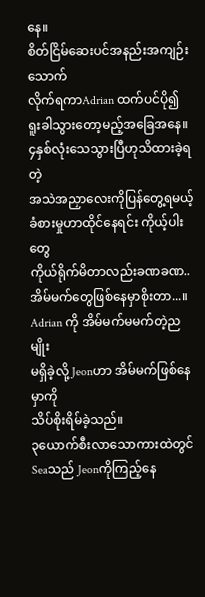နေ။
စိတ်ငြိမ်ဆေးပင်အနည်းအကျဉ်းသောက်
လိုက်ရကာAdrian ထက်ပင်ပို၍
ရူးခါသွားတော့မည့်အခြေအနေ။
၄နှစ်လုံးသေသွားပြီဟုသိထားခဲ့ရတဲ့
အသဲအညှာလေးကိုပြန်တွေ့ရမယ့်
ခံစားမှုဟာထိုင်နေရင်း ကိုယ့်ပါးတွေ
ကိုယ်ရိုက်မိတာလည်းခဏခဏ..
အိမ်မက်တွေဖြစ်နေမှာစိုးတာ...။
Adrian ကို အိမ်မက်မမက်တဲ့ညမျိုး
မရှိခဲ့လို့ Jeonဟာ အိမ်မက်ဖြစ်နေမှာကို
သိပ်စိုးရိမ်ခဲ့သည်။
၃ယောက်စီးလာသောကားထဲတွင်
Seaသည် Jeonကိုကြည့်နေ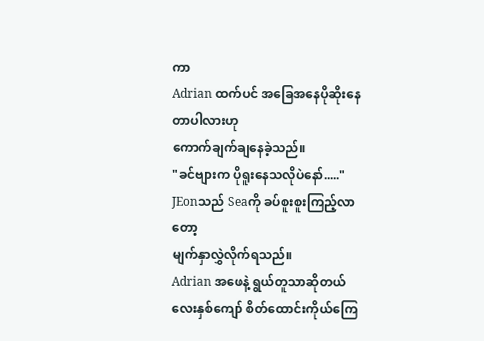ကာ
Adrian ထက်ပင် အခြေအနေပိုဆိုးနေတာပါလားဟု
ကောက်ချက်ချနေခဲ့သည်။
"ခင်ဗျားက ပိုရူးနေသလိုပဲနော်....."
JEonသည် Seaကို ခပ်စူးစူးကြည့်လာတော့
မျက်နှာလွှဲလိုက်ရသည်။
Adrian အဖေနဲ့ ရွယ်တူသာဆိုတယ်
လေးနှစ်ကျော် စိတ်ထောင်းကိုယ်ကြေ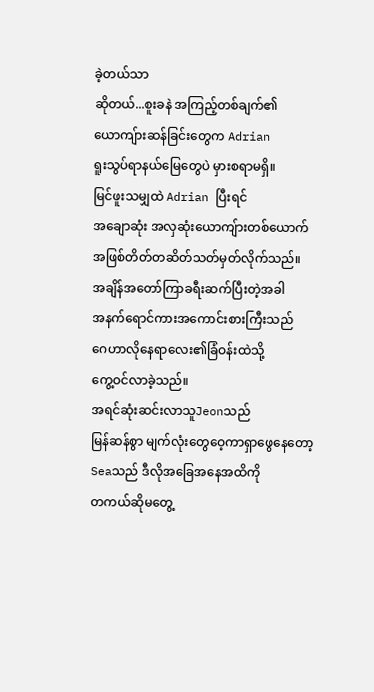ခဲ့တယ်သာ
ဆိုတယ်...စူးခနဲ အကြည့်တစ်ချက်၏
ယောကျ်ားဆန်ခြင်းတွေက Adrian
ရူးသွပ်ရာနယ်မြေတွေပဲ မှားစရာမရှိ။
မြင်ဖူးသမျှထဲ Adrian ပြီးရင်
အချောဆုံး အလှဆုံးယောကျ်ားတစ်ယောက်
အဖြစ်တိတ်တဆိတ်သတ်မှတ်လိုက်သည်။
အချိန်အတော်ကြာခရီးဆက်ပြီးတဲ့အခါ
အနက်ရောင်ကားအကောင်းစားကြီးသည်
ဂေဟာလိုနေရာလေး၏ခြံဝန်းထဲသို့
ကွေ့ဝင်လာခဲ့သည်။
အရင်ဆုံးဆင်းလာသူJeonသည်
မြန်ဆန်စွာ မျက်လုံးတွေဝေ့ကာရှာဖွေနေတော့
Seaသည် ဒီလိုအခြေအနေအထိကို
တကယ်ဆိုမတွေ့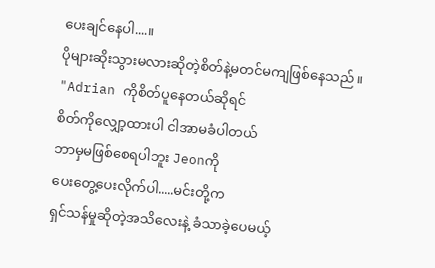ပေးချင်နေပါ....။
ပိုများဆိုးသွားမလားဆိုတဲ့စိတ်နဲ့မတင်မကျဖြစ်နေသည်။
"Adrian ကိုစိတ်ပူနေတယ်ဆိုရင်
စိတ်ကိုလျှော့ထားပါ ငါအာမခံပါတယ်
ဘာမှမဖြစ်စေရပါဘူး Jeonကို
ပေးတွေ့ပေးလိုက်ပါ.....မင်းတို့က
ရှင်သန်မှုဆိုတဲ့အသိလေးနဲ့ ခံသာခဲ့ပေမယ့်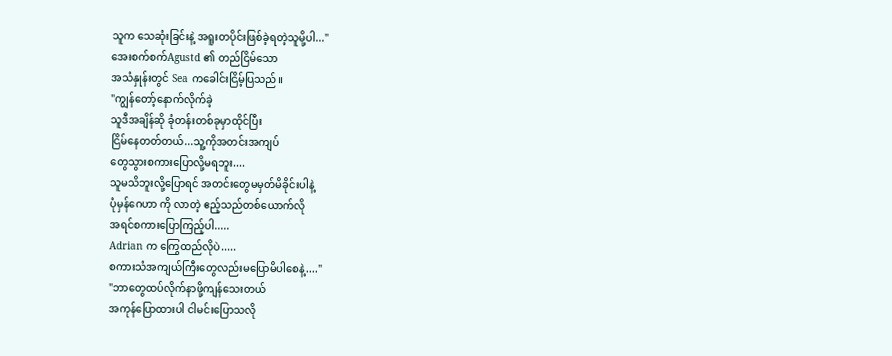သူက သေဆုံးခြင်းနဲ့ အရူးတပိုင်းဖြစ်ခဲ့ရတဲ့သူမို့ပါ..."
အေးစက်စက်Agustd ၏ တည်ငြိမ်သော
အသံနှုန်းတွင် Sea ကခေါင်းငြိမ့်ပြသည်။
"ကျွန်တော့်နောက်လိုက်ခဲ့
သူဒီအချိန်ဆို ခုံတန်းတစ်ခုမှာထိုင်ပြီး
ငြိမ်နေတတ်တယ်...သူ့ကိုအတင်းအကျပ်
တွေသွားစကားပြောလို့မရဘူး....
သူမသိဘူးလို့ပြောရင် အတင်းတွေမမှတ်မိခိုင်းပါနဲ့
ပုံမှန်ဂေဟာ ကို လာတဲ့ ဧည့်သည်တစ်ယောက်လို
အရင်စကားပြောကြည့်ပါ.....
Adrian က ကြွေထည်လိုပဲ.....
စကားသံအကျယ်ကြီးတွေလည်းမပြောမိပါစေနဲ့...."
"ဘာတွေထပ်လိုက်နာဖို့ကျန်သေးတယ်
အကုန်ပြောထားပါ ငါမင်းပြောသလို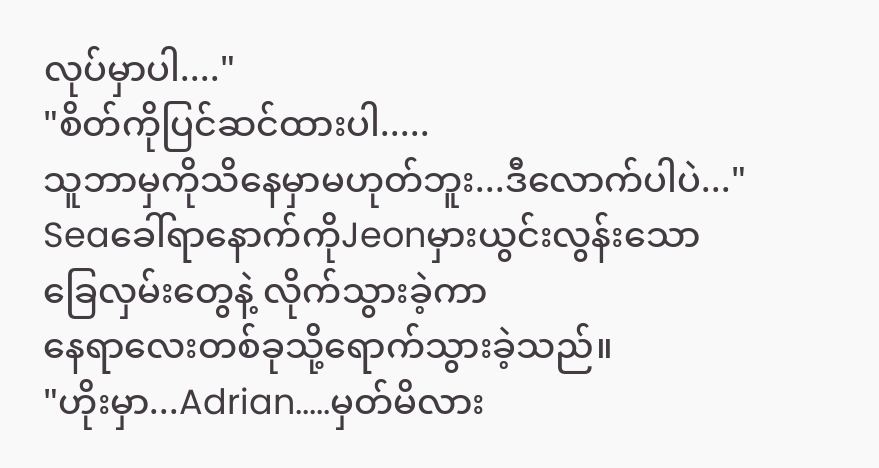လုပ်မှာပါ...."
"စိတ်ကိုပြင်ဆင်ထားပါ.....
သူဘာမှကိုသိနေမှာမဟုတ်ဘူး...ဒီလောက်ပါပဲ..."
Seaခေါ်ရာနောက်ကိုJeonမှားယွင်းလွန်းသော
ခြေလှမ်းတွေနဲ့ လိုက်သွားခဲ့ကာ
နေရာလေးတစ်ခုသို့ရောက်သွားခဲ့သည်။
"ဟိုးမှာ...Adrian.....မှတ်မိလား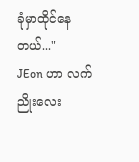ခုံမှာထိုင်နေတယ်..."
JEon ဟာ လက်ညိုးလေး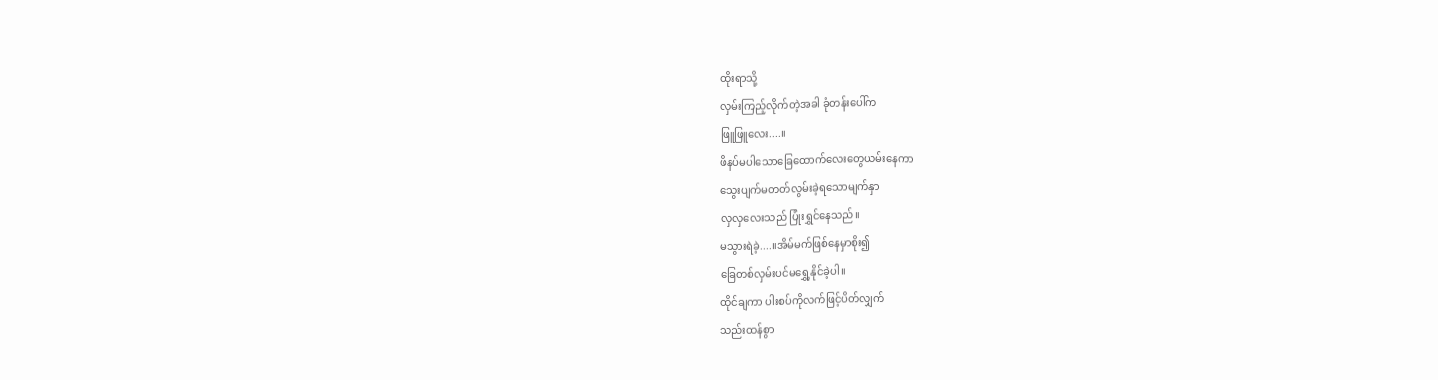ထိုးရာသို့
လှမ်းကြည့်လိုက်တဲ့အခါ ခုံတန်းပေါ်က
ဖြူဖြူလေး....။
ဖိနပ်မပါသောခြေထောက်လေးတွေယမ်းနေကာ
သွေးပျက်မတတ်လွမ်းခဲ့ရသောမျက်နှာ
လှလှလေးသည် ပြုံးရွှင်နေသည်။
မသွားရဲခဲ့....။အိမ်မက်ဖြစ်နေမှာစိုး၍
ခြေတစ်လှမ်းပင်မရွှေ့နိုင်ခဲ့ပါ။
ထိုင်ချကာ ပါးစပ်ကိုလက်ဖြင့်ပိတ်လျှက်
သည်းထန်စွာ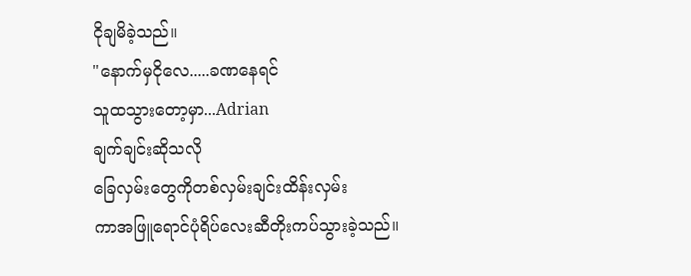ငိုချမိခဲ့သည်။
"နောက်မှငိုလေ.....ခဏနေရင်
သူထသွားတော့မှာ...Adrian
ချက်ချင်းဆိုသလို
ခြေလှမ်းတွေကိုတစ်လှမ်းချင်းထိန်းလှမ်း
ကာအဖြူရောင်ပုံရိပ်လေးဆီတိုးကပ်သွားခဲ့သည်။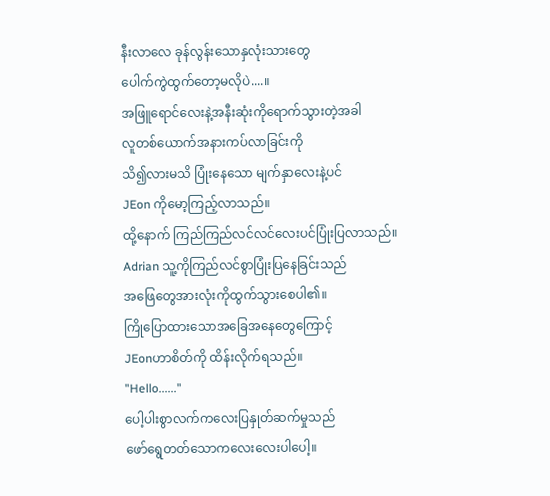နီးလာလေ ခုန်လွန်းသောနှလုံးသားတွေ
ပေါက်ကွဲထွက်တော့မလိုပဲ....။
အဖြူရောင်လေးနဲ့အနီးဆုံးကိုရောက်သွားတဲ့အခါ
လူတစ်ယောက်အနားကပ်လာခြင်းကို
သိ၍လားမသိ ပြုံးနေသော မျက်နှာလေးနဲ့ပင်
JEon ကိုမော့ကြည့်လာသည်။
ထို့နောက် ကြည်ကြည်လင်လင်လေးပင်ပြုံးပြလာသည်။
Adrian သူ့ကိုကြည်လင်စွာပြုံးပြနေခြင်းသည်
အဖြေတွေအားလုံးကိုထွက်သွားစေပါ၏။
ကြိုပြောထားသောအခြေအနေတွေကြောင့်
JEonဟာစိတ်ကို ထိန်းလိုက်ရသည်။
"Hello......"
ပေါ့ပါးစွာလက်ကလေးပြနှုတ်ဆက်မှုသည်
ဖော်ရွေတတ်သောကလေးလေးပါပေါ့။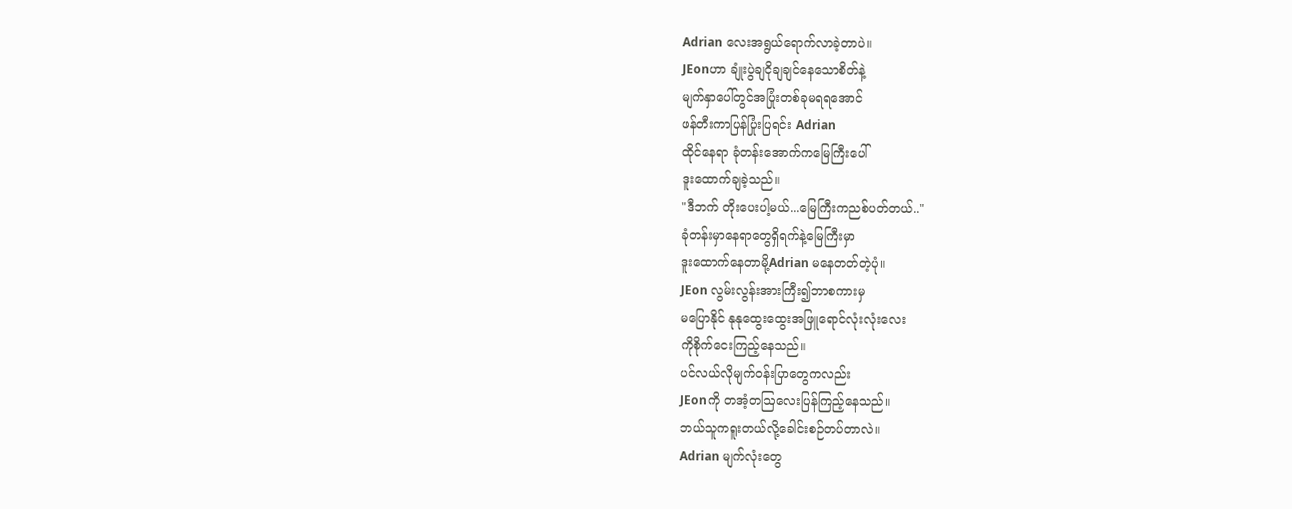Adrian လေးအရွယ်ရောက်လာခဲ့တာပဲ။
JEonဟာ ချုံးပွဲချငိုချချင်နေသောစိတ်နဲ့
မျက်နှာပေါ်တွင်အပြုံးတစ်ခုမရရအောင်
ဖန်တီးကာပြန်ပြုံးပြရင်း Adrian
ထိုင်နေရာ ခုံတန်းအောက်ကမြေကြီးပေါ်
ဒူးထောက်ချခဲ့သည်။
"ဒီဘက် တိုးပေးပါ့မယ်...မြေကြီးကညစ်ပတ်တယ်.."
ခုံတန်းမှာနေရာတွေရှိရက်နဲ့မြေကြီးမှာ
ဒူးထောက်နေတာမို့Adrian မနေတတ်တဲ့ပုံ။
JEon လွမ်းလွန်းအားကြီး၍ဘာစကားမှ
မပြောနိုင် နုနုထွေးထွေးအဖြူရောင်လုံးလုံးလေး
ကိုစိုက်ငေးကြည့်နေသည်။
ပင်လယ်လိုမျက်ဝန်းပြာတွေကလည်း
JEonကို တအံ့တဩလေးပြန်ကြည့်နေသည်။
ဘယ်သူကရူးတယ်လို့ခေါင်းစဉ်တပ်တာလဲ။
Adrian မျက်လုံးတွေ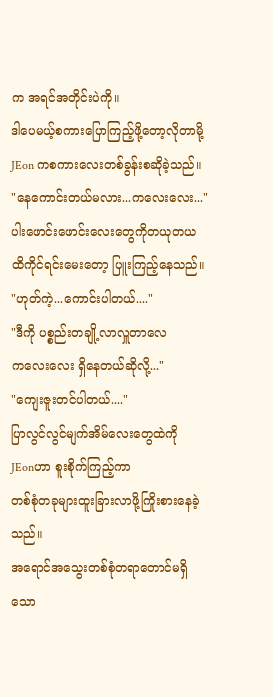က အရင်အတိုင်းပဲကို။
ဒါပေမယ့်စကားပြောကြည့်ဖို့တော့လိုတာမို့
JEon ကစကားလေးတစ်ခွန်းစဆိုခဲ့သည်။
"နေကောင်းတယ်မလား...ကလေးလေး..."
ပါးဖောင်းဖောင်းလေးတွေကိုတယုတယ
ထိကိုင်ရင်းမေးတော့ ပြူးကြည့်နေသည်။
"ဟုတ်ကဲ့...ကောင်းပါတယ်...."
"ဒီကို ပစ္စည်းတချို့လာလှူတာလေ
ကလေးလေး ရှိနေတယ်ဆိုလို့..."
"ကျေးဇူးတင်ပါတယ်...."
ပြာလွင်လွင်မျက်အိမ်လေးတွေထဲကို
JEonဟာ စူးစိုက်ကြည့်ကာ
တစ်စုံတခုများထူးခြားလာဖို့ကြိုးစားနေခဲ့သည်။
အရောင်အသွေးတစ်စုံတရာတောင်မရှိသော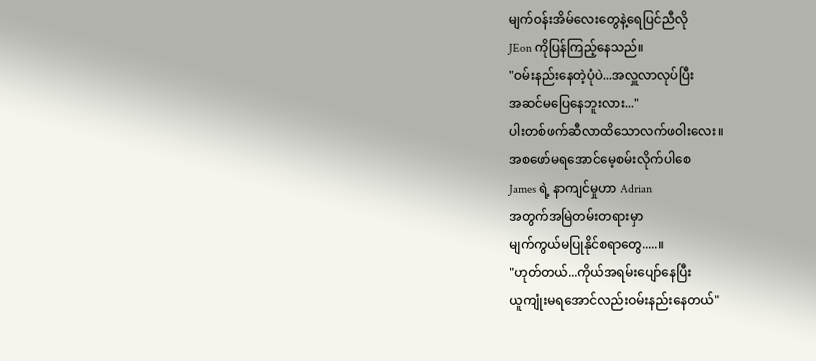မျက်ဝန်းအိမ်လေးတွေနဲ့ရေပြင်ညီလို
JEon ကိုပြန်ကြည့်နေသည်။
"ဝမ်းနည်းနေတဲ့ပုံပဲ...အလှူလာလုပ်ပြီး
အဆင်မပြေနေဘူးလား..."
ပါးတစ်ဖက်ဆီလာထိသောလက်ဖဝါးလေး။
အစဖော်မရအောင်မေ့စမ်းလိုက်ပါစေ
James ရဲ့ နာကျင်မှုဟာ Adrian
အတွက်အမြဲတမ်းတရားမှာ
မျက်ကွယ်မပြုနိုင်စရာတွေ.....။
"ဟုတ်တယ်...ကိုယ်အရမ်းပျော်နေပြီး
ယူကျုံးမရအောင်လည်းဝမ်းနည်းနေတယ်"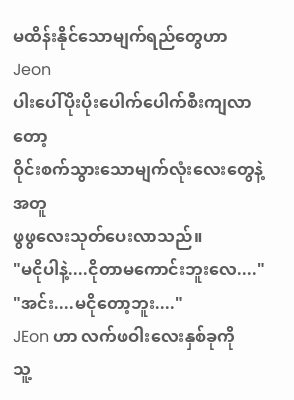မထိန်းနိုင်သောမျက်ရည်တွေဟာJeon
ပါးပေါ်ပိုးပိုးပေါက်ပေါက်စီးကျလာတော့
ဝိုင်းစက်သွားသောမျက်လုံးလေးတွေနဲ့အတူ
ဖွဖွလေးသုတ်ပေးလာသည်။
"မငိုပါနဲ့....ငိုတာမကောင်းဘူးလေ...."
"အင်း....မငိုတော့ဘူး...."
JEon ဟာ လက်ဖဝါးလေးနှစ်ခုကို
သူ့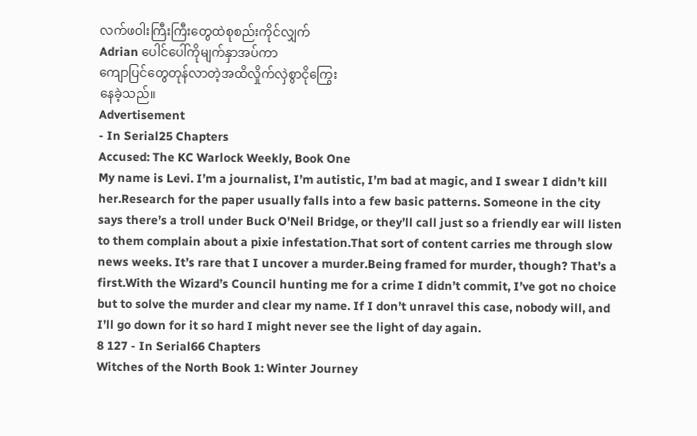လက်ဖဝါးကြီးကြီးတွေထဲစုစည်းကိုင်လျှက်
Adrian ပေါင်ပေါ်ကိုမျက်နှာအပ်ကာ
ကျောပြင်တွေတုန်လာတဲ့အထိလှိုက်လှဲစွာငိုကြွေး
နေခဲ့သည်။
Advertisement
- In Serial25 Chapters
Accused: The KC Warlock Weekly, Book One
My name is Levi. I’m a journalist, I’m autistic, I’m bad at magic, and I swear I didn’t kill her.Research for the paper usually falls into a few basic patterns. Someone in the city says there’s a troll under Buck O'Neil Bridge, or they’ll call just so a friendly ear will listen to them complain about a pixie infestation.That sort of content carries me through slow news weeks. It’s rare that I uncover a murder.Being framed for murder, though? That’s a first.With the Wizard’s Council hunting me for a crime I didn’t commit, I’ve got no choice but to solve the murder and clear my name. If I don’t unravel this case, nobody will, and I’ll go down for it so hard I might never see the light of day again.
8 127 - In Serial66 Chapters
Witches of the North Book 1: Winter Journey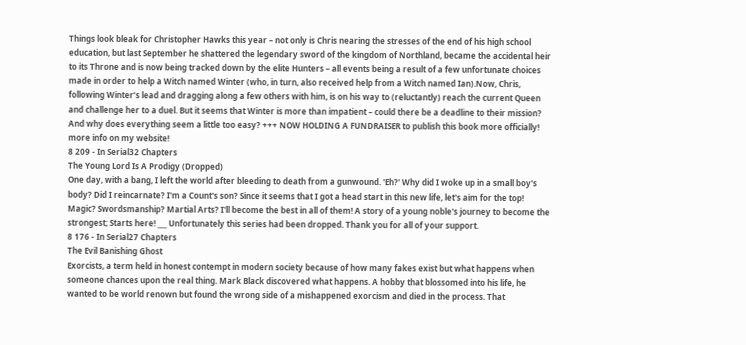Things look bleak for Christopher Hawks this year – not only is Chris nearing the stresses of the end of his high school education, but last September he shattered the legendary sword of the kingdom of Northland, became the accidental heir to its Throne and is now being tracked down by the elite Hunters – all events being a result of a few unfortunate choices made in order to help a Witch named Winter (who, in turn, also received help from a Witch named Ian).Now, Chris, following Winter’s lead and dragging along a few others with him, is on his way to (reluctantly) reach the current Queen and challenge her to a duel. But it seems that Winter is more than impatient – could there be a deadline to their mission? And why does everything seem a little too easy? +++ NOW HOLDING A FUNDRAISER to publish this book more officially! more info on my website!
8 209 - In Serial32 Chapters
The Young Lord Is A Prodigy (Dropped)
One day, with a bang, I left the world after bleeding to death from a gunwound. 'Eh?' Why did I woke up in a small boy's body? Did I reincarnate? I'm a Count's son? Since it seems that I got a head start in this new life, let's aim for the top! Magic? Swordsmanship? Martial Arts? I'll become the best in all of them! A story of a young noble's journey to become the strongest; Starts here! ___ Unfortunately this series had been dropped. Thank you for all of your support.
8 176 - In Serial27 Chapters
The Evil Banishing Ghost
Exorcists, a term held in honest contempt in modern society because of how many fakes exist but what happens when someone chances upon the real thing. Mark Black discovered what happens. A hobby that blossomed into his life, he wanted to be world renown but found the wrong side of a mishappened exorcism and died in the process. That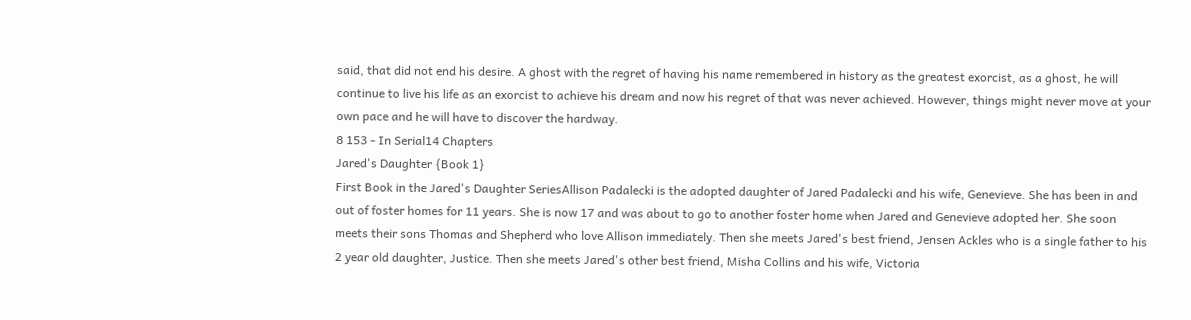said, that did not end his desire. A ghost with the regret of having his name remembered in history as the greatest exorcist, as a ghost, he will continue to live his life as an exorcist to achieve his dream and now his regret of that was never achieved. However, things might never move at your own pace and he will have to discover the hardway.
8 153 - In Serial14 Chapters
Jared's Daughter {Book 1}
First Book in the Jared's Daughter SeriesAllison Padalecki is the adopted daughter of Jared Padalecki and his wife, Genevieve. She has been in and out of foster homes for 11 years. She is now 17 and was about to go to another foster home when Jared and Genevieve adopted her. She soon meets their sons Thomas and Shepherd who love Allison immediately. Then she meets Jared's best friend, Jensen Ackles who is a single father to his 2 year old daughter, Justice. Then she meets Jared's other best friend, Misha Collins and his wife, Victoria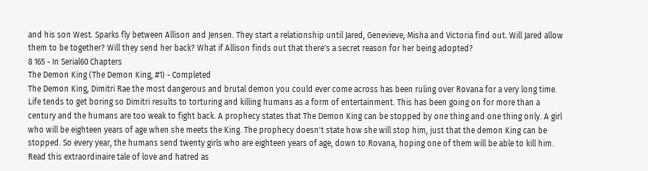and his son West. Sparks fly between Allison and Jensen. They start a relationship until Jared, Genevieve, Misha and Victoria find out. Will Jared allow them to be together? Will they send her back? What if Allison finds out that there's a secret reason for her being adopted?
8 165 - In Serial60 Chapters
The Demon King (The Demon King, #1) - Completed
The Demon King, Dimitri Rae the most dangerous and brutal demon you could ever come across has been ruling over Rovana for a very long time. Life tends to get boring so Dimitri results to torturing and killing humans as a form of entertainment. This has been going on for more than a century and the humans are too weak to fight back. A prophecy states that The Demon King can be stopped by one thing and one thing only. A girl who will be eighteen years of age when she meets the King. The prophecy doesn't state how she will stop him, just that the demon King can be stopped. So every year, the humans send twenty girls who are eighteen years of age, down to Rovana, hoping one of them will be able to kill him. Read this extraordinaire tale of love and hatred as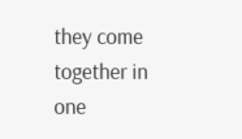they come together in one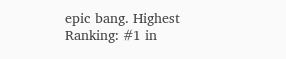epic bang. Highest Ranking: #1 in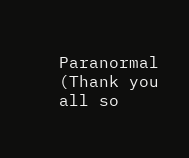Paranormal (Thank you all so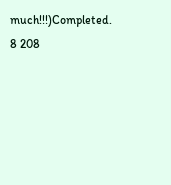much!!!)Completed.
8 208